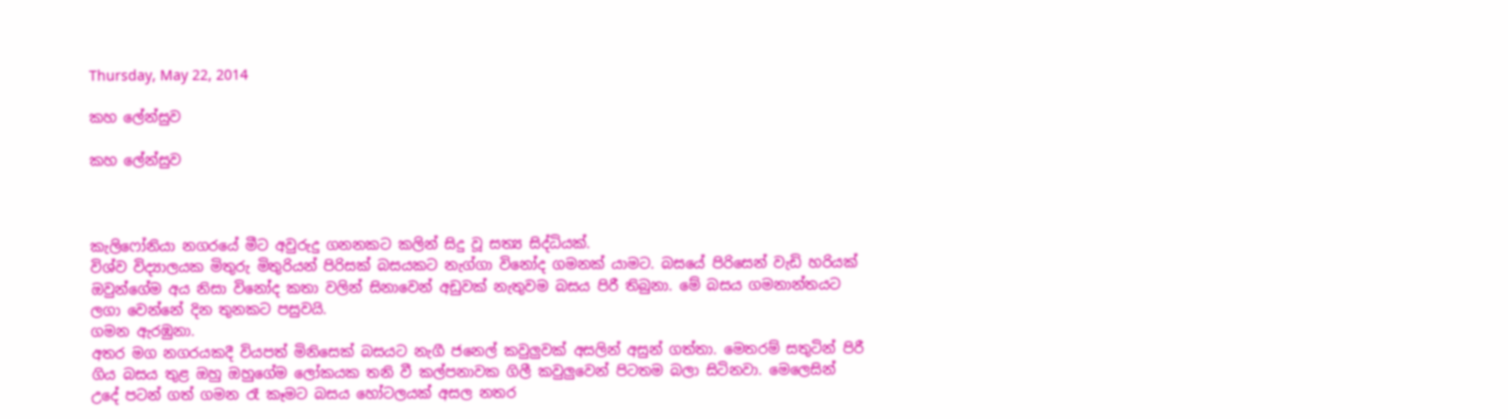Thursday, May 22, 2014

කහ ලේන්සුව

කහ ලේන්සුව



කැලිෆෝනියා නගරයේ මීට අවුරුදු ගනනකට කලින් සිදු වූ සත්‍ය සිද්ධියක්.
විශ්ව විද්‍යාලයක මිතුරු මිතුරියන් පිරිසක් බසයකට නැග්ගා විනෝද ගමනක් යාමට. බසයේ පිරිසෙන් වැඩි හරියක් ඔවුන්ගේම අය නිසා විනෝද කතා වලින් සිනාවෙන් අඩුවක් නැතුවම බසය පිරී තිබුනා. මේ බසය ගමනාන්තයට ලගා වෙන්නේ දින තුනකට පසුවයි.
ගමන ඇරඹුනා.
අතර මග නගරයකදී වියපත් මිනිසෙක් බසයට නැගී ජනෙල් කවුලුවක් අසලින් අසුන් ගත්තා. මෙතරම් සතුටින් පිරී ගිය බසය තුළ ඔහු ඔහුගේම ලෝකයක තනි වී කල්පනාවක ගිලී කවුලුවෙන් පිටතම බලා සිටිනවා. මෙලෙසින් උදේ පටන් ගත් ගමන රෑ කෑමට බසය හෝටලයක් අසල නතර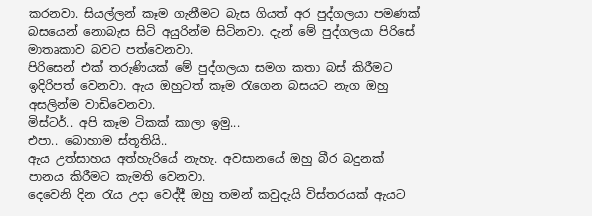කරනවා. සියල්ලන් කෑම ගැනීමට බැස ගියත් අර පුද්ගලයා පමණක් බසයෙන් නොබැස සිටි අයුරින්ම සිටිනවා. දැන් මේ පුද්ගලයා පිරිසේ මාතෘකාව බවට පත්වෙනවා.
පිරිසෙන් එක් තරුණියක් මේ පුද්ගලයා සමග කතා බස් කිරීමට ඉදිරිපත් වෙනවා. ඇය ඔහුටත් කෑම රැගෙන බසයට නැග ඔහු අසලින්ම වාඩිවෙනවා.
මිස්ටර්.. අපි කෑම ටිකක් කාලා ඉමු...
එපා.. බොහාම ස්තූතියි..
ඇය උත්සාහය අත්හැරියේ නැහැ. අවසානයේ ඔහු බීර බදුනක් පානය කිරීමට කැමති වෙනවා.
දෙවෙනි දින රැය උදා වෙද්දී ඔහු තමන් කවුදැයි විස්තරයක් ඇයට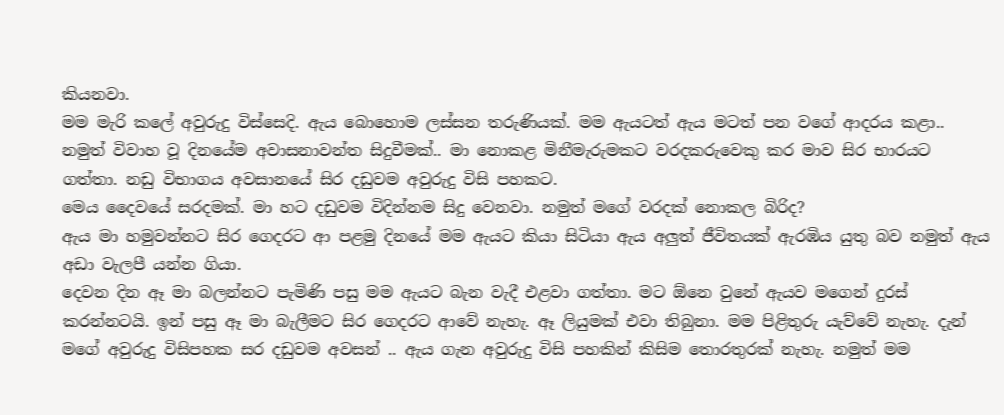කියනවා.
මම මැරි කලේ අවුරුදු විස්සෙදි. ඇය බොහොම ලස්සන තරුණියක්. මම ඇයටත් ඇය මටත් පන වගේ ආදරය කළා.. නමුත් විවාහ වූ දිනයේම අවාසනාවන්ත සිදුවීමක්.. මා නොකළ මිනීමැරුමකට වරදකරුවෙකු කර මාව සිර භාරයට ගත්තා. නඩු විභාගය අවසානයේ සිර දඩුවම අවුරුදු විසි පහකට.
මෙය දෛවයේ සරදමක්. මා හට දඩුවම විදින්නම සිදු වෙනවා. නමුත් මගේ වරදක් නොකල බිරිද?
ඇය මා හමුවන්නට සිර ගෙදරට ආ පළමු දිනයේ මම ඇයට කියා සිටියා ඇය අලුත් ජීවිතයක් ඇරඹිය යුතු බව නමුත් ඇය අඩා වැලපී යන්න ගියා.
දෙවන දින ඈ මා බලන්නට පැමිණි පසු මම ඇයට බැන වැදී එළවා ගත්තා. මට ඕනෙ වුනේ ඇයව මගෙන් දුරස් කරන්නටයි. ඉන් පසු ඈ මා බැලීමට සිර ගෙදරට ආවේ නැහැ. ඈ ලියුමක් එවා තිබුනා. මම පිළිතුරු යැව්වේ නැහැ. දැන් මගේ අවුරුදු විසිපහක සර දඩුවම අවසන් .. ඇය ගැන අවුරුදු විසි පහකින් කිසිම තොරතුරක් නැහැ. නමුත් මම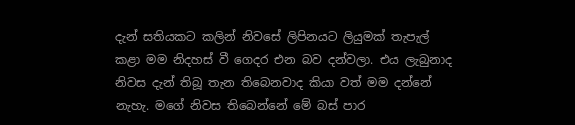දැන් සතියකට කලින් නිවසේ ලිපිනයට ලියුමක් තැපැල් කළා මම නිදහස් වී ගෙදර එන බව දන්වලා. එය ලැබුනාද නිවස දැන් තිබූ තැන තිබෙනවාද කියා වත් මම දන්නේ නැහැ. මගේ නිවස තිබෙන්නේ මේ බස් පාර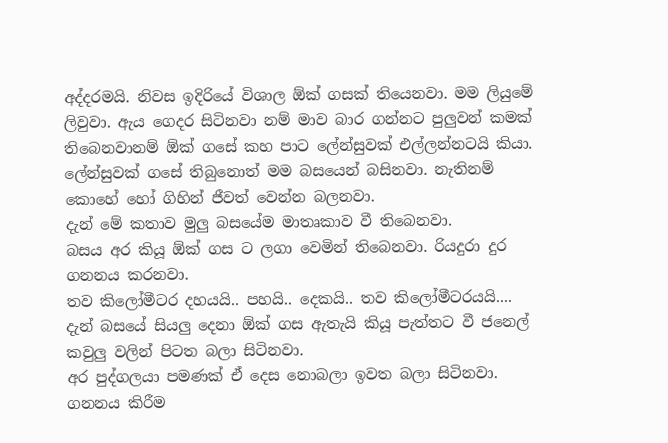අද්දරමයි. නිවස ඉදිරියේ විශාල ඕක් ගසක් තියෙනවා. මම ලියුමේ ලිවුවා. ඇය ගෙදර සිටිනවා නම් මාව බාර ගන්නට පුලුවන් කමක් තිබෙනවානම් ඕක් ගසේ කහ පාට ලේන්සුවක් එල්ලන්නටයි කියා. ලේන්සුවක් ගසේ තිබුනොත් මම බසයෙන් බසිනවා. නැතිනම් කොහේ හෝ ගිහින් ජීවත් වෙන්න බලනවා.
දැන් මේ කතාව මුලු බසයේම මාතෘකාව වී තිබෙනවා.
බසය අර කියූ ඕක් ගස ට ලගා වෙමින් තිබෙනවා. රියදුරා දුර ගනනය කරනවා.
තව කිලෝමීටර දහයයි.. පහයි.. දෙකයි.. තව කිලෝමීටරයයි....
දැන් බසයේ සියලු දෙනා ඕක් ගස ඇතැයි කියූ පැත්තට වී ජනෙල් කවුලු වලින් පිටත බලා සිටිනවා.
අර පුද්ගලයා පමණක් ඒ දෙස නොබලා ඉවත බලා සිටිනවා.
ගනනය කිරීම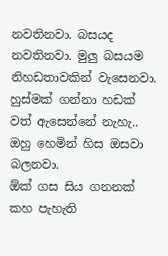නවතිනවා. බසයද නවතිනවා. මුලු බසයම නිහඩතාවකින් වැසෙනවා. හුස්මක් ගන්නා හඩක් වත් ඇසෙන්නේ නැහැ..
ඔහු හෙමින් හිස ඔසවා බලනවා.
ඕක් ගස සිය ගනනක් කහ පැහැති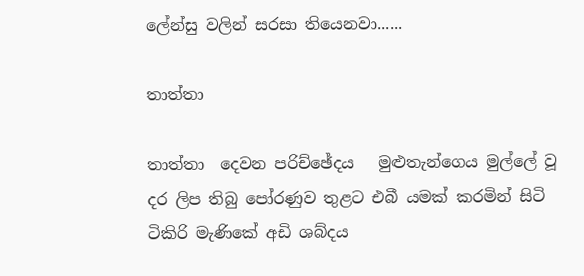ලේන්සු වලින් සරසා තියෙනවා......

තාත්තා

තාත්තා  දෙවන පරිච්ඡේදය   මුළුතැන්ගෙය මුල්ලේ වූ දර ලිප තිබු පෝරණුව තුළට එබී යමක් කරමින් සිටි ටිකිරි මැණිකේ අඩි ශබ්දය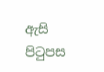ඇසි පිටුපස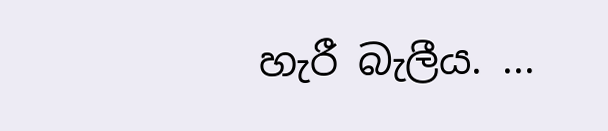හැරී බැලීය. ...